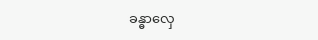ခန္ဓာလှေ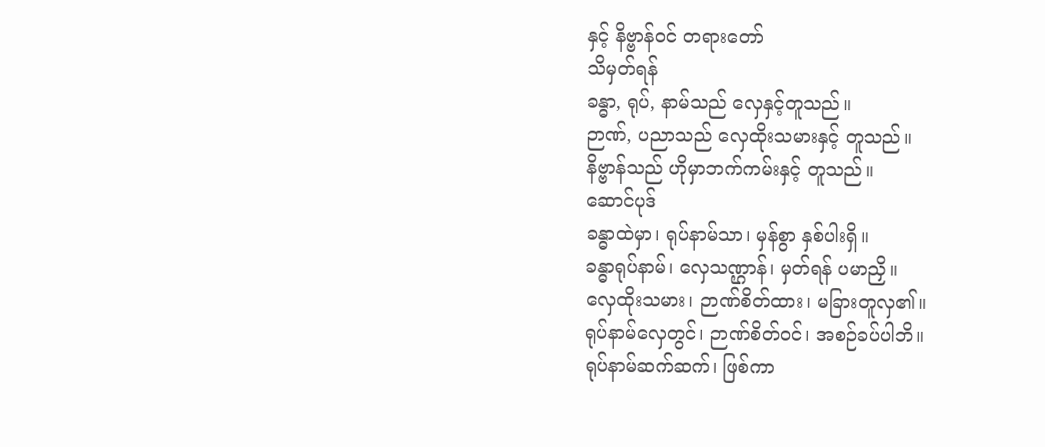နှင့် နိဗ္ဗာန်ဝင် တရားတော်
သိမှတ်ရန်
ခန္ဓာ, ရုပ်, နာမ်သည် လှေနှင့်တူသည်။
ဉာဏ်, ပညာသည် လှေထိုးသမားနှင့် တူသည်။
နိဗ္ဗာန်သည် ဟိုမှာဘက်ကမ်းနှင့် တူသည်။
ဆောင်ပုဒ်
ခန္ဓာထဲမှာ၊ ရုပ်နာမ်သာ၊ မှန်စွာ နှစ်ပါးရှိ။
ခန္ဓာရုပ်နာမ်၊ လှေသဏ္ဌာန်၊ မှတ်ရန် ပမာညှိ။
လှေထိုးသမား၊ ဉာဏ်စိတ်ထား၊ မခြားတူလှ၏။
ရုပ်နာမ်လှေတွင်၊ ဉာဏ်စိတ်ဝင်၊ အစဉ်ခပ်ပါဘိ။
ရုပ်နာမ်ဆက်ဆက်၊ ဖြစ်ကာ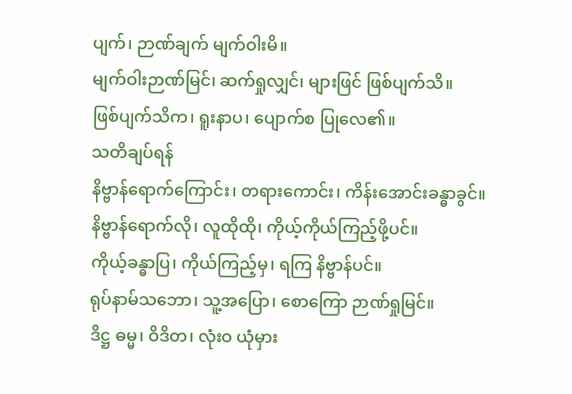ပျက်၊ ဉာဏ်ချက် မျက်ဝါးမိ။
မျက်ဝါးဉာဏ်မြင်၊ ဆက်ရှုလျှင်၊ များဖြင် ဖြစ်ပျက်သိ။
ဖြစ်ပျက်သိက၊ ရူးနာပ၊ ပျောက်စ ပြုလေ၏။
သတိချပ်ရန်
နိဗ္ဗာန်ရောက်ကြောင်း၊ တရားကောင်း၊ ကိန်းအောင်းခန္ဓာခွင်။
နိဗ္ဗာန်ရောက်လို၊ လူထိုထို၊ ကိုယ့်ကိုယ်ကြည့်ဖို့ပင်။
ကိုယ့်ခန္ဓာပြ၊ ကိုယ်ကြည့်မှ၊ ရကြ နိဗ္ဗာန်ပင်။
ရုပ်နာမ်သဘော၊ သူ့အပြော၊ စောကြော ဉာဏ်ရှုမြင်။
ဒိဋ္ဌ ဓမ္မ၊ ဝိဒိတ၊ လုံးဝ ယုံမှား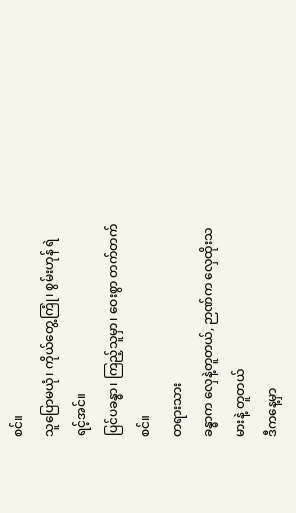စင်။
သူပြောမယုံ၊ ကိုယ်တွေ့ကြုံ၊ စွမ်းဟုန် ရဲရင့်အင်။
ပြင်ပခန္ဓာ၊ ကြည့်သူမှာ၊ ဝေးစွာ တက်တက်စင်။
တရားသား
ခန္ဓာက လှေနဲ့တူတယ်, ဉာဏ်က လှေထိုးသမားနဲ့ တူတယ်
ဒီကနေ့မှာ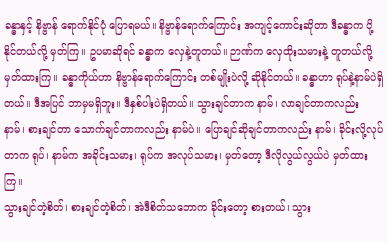ခန္ဓာနှင့် နိဗ္ဗာန် ရောက်နိုင်ပုံ ပြောရမယ်။ နိဗ္ဗာန်ရောက်ကြောင်း အကျင့်ကောင်းဆိုတာ ဒီခန္ဓာက ပို့နိုင်တယ်လို့ မှတ်ကြ။ ဥပမာဆိုရင် ခန္ဓာက လှေနဲ့တူတယ်။ ဉာဏ်က လှေထိုးသမားနဲ့ တူတယ်လို့ မှတ်ထားကြ။ ခန္ဓာကိုယ်ဟာ နိဗ္ဗာန်ရောက်ကြောင်း တစ်မျိုးပဲလို့ ဆိုနိုင်တယ်။ ခန္ဓာဟာ ရုပ်နဲ့နာမ်ပဲရှိတယ်။ ဒီအပြင် ဘာမှမရှိဘူး။ ဒီနှစ်ပါးပဲရှိတယ်။ သွားချင်တာက နာမ်၊ လာချင်တာကလည်း နာမ်၊ စားချင်တာ သောက်ချင်တာကလည်း နာမ်ပဲ။ ပြောချင်ဆိုချင်တာကလည်း နာမ်၊ ခိုင်းလို့လုပ်တာက ရုပ်၊ နာမ်က အခိုင်းသမား၊ ရုပ်က အလုပ်သမား၊ မှတ်တော့ ဒီလိုလွယ်လွယ်ပဲ မှတ်ထားကြ။
သွားချင်တဲ့စိတ်၊ စားချင်တဲ့စိတ်၊ အဲဒီစိတ်သဘောက ခိုင်းတော့ စားတယ်၊ သွား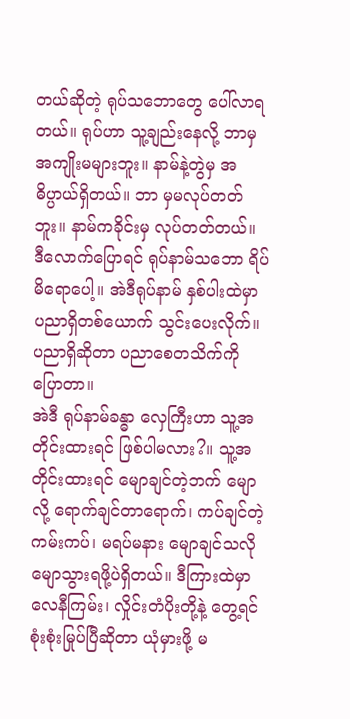တယ်ဆိုတဲ့ ရုပ်သဘောတွေ ပေါ်လာရတယ်။ ရုပ်ဟာ သူ့ချည်းနေလို့ ဘာမှအကျိုးမများဘူး။ နာမ်နဲ့တွဲမှ အဓိပ္ပာယ်ရှိတယ်။ ဘာ မှမလုပ်တတ်ဘူး။ နာမ်ကခိုင်းမှ လုပ်တတ်တယ်။ ဒီလောက်ပြောရင် ရုပ်နာမ်သဘော ရိပ်မိရောပေါ့။ အဲဒီရုပ်နာမ် နှစ်ပါးထဲမှာ ပညာရှိတစ်ယောက် သွင်းပေးလိုက်။ ပညာရှိဆိုတာ ပညာစေတသိက်ကို ပြောတာ။
အဲဒီ ရုပ်နာမ်ခန္ဓာ လှေကြီးဟာ သူ့အတိုင်းထားရင် ဖြစ်ပါမလား?။ သူ့အတိုင်းထားရင် မျောချင်တဲ့ဘက် မျောလို့ ရောက်ချင်တာရောက်၊ ကပ်ချင်တဲ့ကမ်းကပ်၊ မရပ်မနား မျောချင်သလို မျောသွားရဖို့ပဲရှိတယ်။ ဒီကြားထဲမှာ လေနီကြမ်း၊ လှိုင်းတံပိုးတို့နဲ့ တွေ့ရင် စုံးစုံးမြုပ်ပြီဆိုတာ ယုံမှားဖို့ မ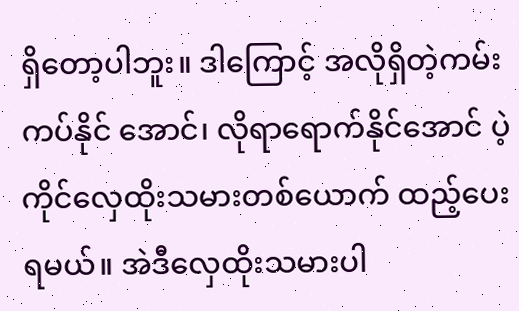ရှိတော့ပါဘူး။ ဒါကြောင့် အလိုရှိတဲ့ကမ်း ကပ်နိုင် အောင်၊ လိုရာရောက်နိုင်အောင် ပဲ့ကိုင်လှေထိုးသမားတစ်ယောက် ထည့်ပေးရမယ်။ အဲဒီလှေထိုးသမားပါ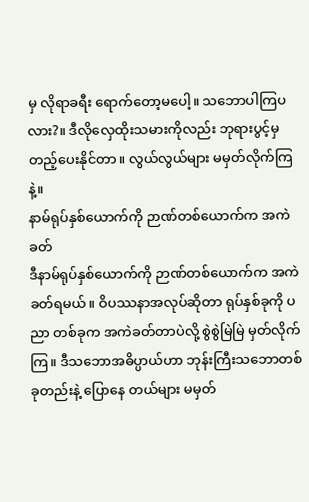မှ လိုရာခရီး ရောက်တော့မပေါ့။ သဘောပါကြပလား?။ ဒီလိုလှေထိုးသမားကိုလည်း ဘုရားပွင့်မှ တည့်ပေးနိုင်တာ။ လွယ်လွယ်များ မမှတ်လိုက်ကြနဲ့။
နာမ်ရုပ်နှစ်ယောက်ကို ဉာဏ်တစ်ယောက်က အကဲခတ်
ဒီနာမ်ရုပ်နှစ်ယောက်ကို ဉာဏ်တစ်ယောက်က အကဲခတ်ရမယ်။ ဝိပဿနာအလုပ်ဆိုတာ ရုပ်နှစ်ခုကို ပညာ တစ်ခုက အကဲခတ်တာပဲလို့ စွဲစွဲမြဲမြဲ မှတ်လိုက်ကြ။ ဒီသဘောအဓိပ္ပာယ်ဟာ ဘုန်းကြီးသဘောတစ်ခုတည်းနဲ့ ပြောနေ တယ်များ မမှတ်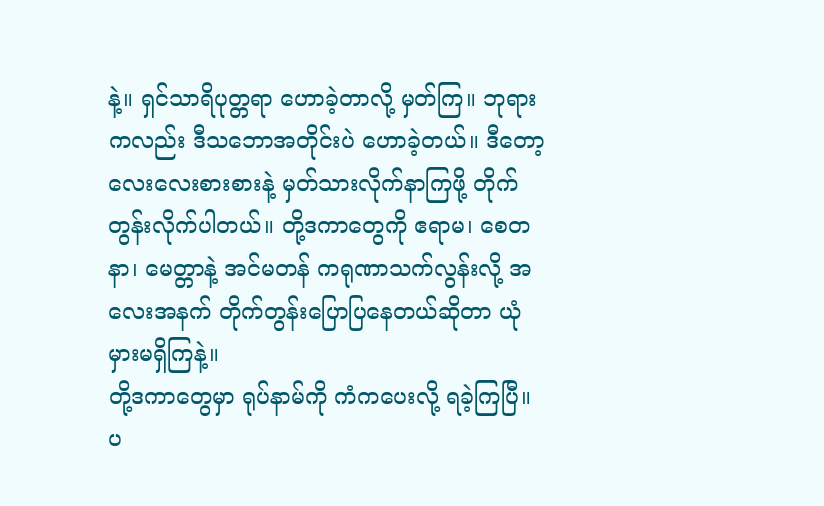နဲ့။ ရှင်သာရိပုတ္တရာ ဟောခဲ့တာလို့ မှတ်ကြ။ ဘုရားကလည်း ဒီသဘောအတိုင်းပဲ ဟောခဲ့တယ်။ ဒီတော့ လေးလေးစားစားနဲ့ မှတ်သားလိုက်နာကြဖို့ တိုက်တွန်းလိုက်ပါတယ်။ တို့ဒကာတွေကို ဧရာမ၊ စေတနာ၊ မေတ္တာနဲ့ အင်မတန် ကရုဏာသက်လွန်းလို့ အလေးအနက် တိုက်တွန်းပြောပြနေတယ်ဆိုတာ ယုံမှားမရှိကြနဲ့။
တို့ဒကာတွေမှာ ရုပ်နာမ်ကို ကံကပေးလို့ ရခဲ့ကြပြီ။ ပ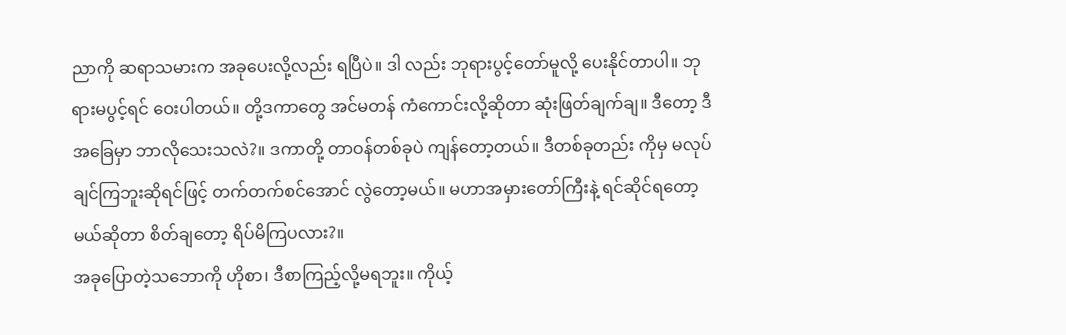ညာကို ဆရာသမားက အခုပေးလို့လည်း ရပြီပဲ။ ဒါ လည်း ဘုရားပွင့်တော်မူလို့ ပေးနိုင်တာပါ။ ဘုရားမပွင့်ရင် ဝေးပါတယ်။ တို့ဒကာတွေ အင်မတန် ကံကောင်းလို့ဆိုတာ ဆုံးဖြတ်ချက်ချ။ ဒီတော့ ဒီအခြေမှာ ဘာလိုသေးသလဲ?။ ဒကာတို့ တာဝန်တစ်ခုပဲ ကျန်တော့တယ်။ ဒီတစ်ခုတည်း ကိုမှ မလုပ်ချင်ကြဘူးဆိုရင်ဖြင့် တက်တက်စင်အောင် လွဲတော့မယ်။ မဟာအမှားတော်ကြီးနဲ့ ရင်ဆိုင်ရတော့မယ်ဆိုတာ စိတ်ချတော့ ရိပ်မိကြပလား?။
အခုပြောတဲ့သဘောကို ဟိုစာ၊ ဒီစာကြည့်လို့မရဘူး။ ကိုယ့်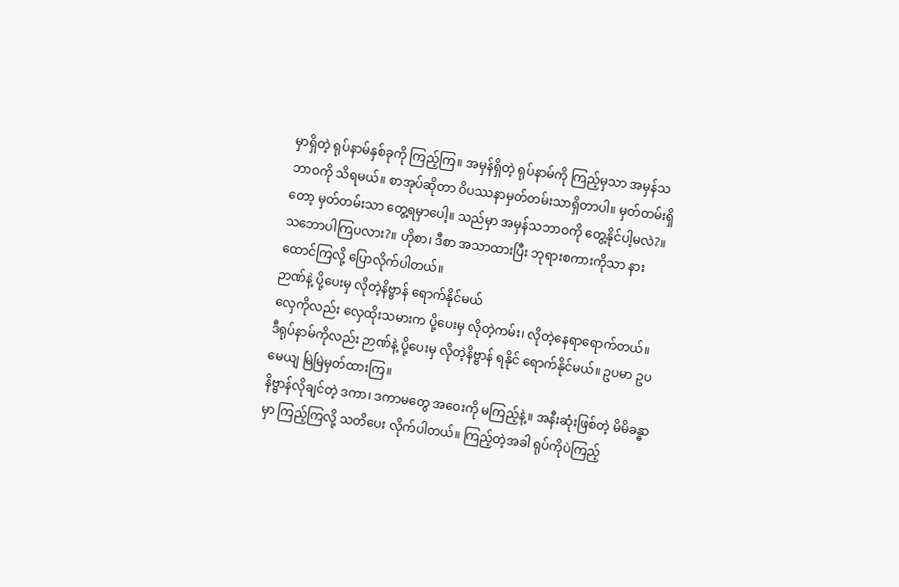မှာရှိတဲ့ ရုပ်နာမ်နှစ်ခုကို ကြည့်ကြ။ အမှန်ရှိတဲ့ ရုပ်နာမ်ကို ကြည့်မှသာ အမှန်သဘာဝကို သိရမယ်။ စာအုပ်ဆိုတာ ဝိပဿနာမှတ်တမ်းသာရှိတာပါ။ မှတ်တမ်းရှိတော့ မှတ်တမ်းသာ တွေ့ရမှာပေါ့။ သည်မှာ အမှန်သဘာဝကို တွေ့နိုင်ပါ့မလဲ?။ သဘောပါကြပလား?။ ဟိုစာ၊ ဒီစာ အသာထားပြီး ဘုရားစကားကိုသာ နားထောင်ကြလို့ ပြောလိုက်ပါတယ်။
ဉာဏ်နဲ့ ပို့ပေးမှ လိုတဲ့နိဗ္ဗာန် ရောက်နိုင်မယ်
လှေကိုလည်း လှေထိုးသမားက ပို့ပေးမှ လိုတဲ့ကမ်း၊ လိုတဲ့နေရာရောက်တယ်။ ဒီရုပ်နာမ်ကိုလည်း ဉာဏ်နဲ့ ပို့ပေးမှ လိုတဲ့နိဗ္ဗာန် ရနိုင် ရောက်နိုင်မယ်။ ဥပမာ ဥပမေယျ မြဲမြဲမှတ်ထားကြ။
နိဗ္ဗာန်လိုချင်တဲ့ ဒကာ၊ ဒကာမတွေ အဝေးကို မကြည့်နဲ့။ အနီးဆုံးဖြစ်တဲ့ မိမိခန္ဓာမှာ ကြည့်ကြလို့ သတိပေး လိုက်ပါတယ်။ ကြည့်တဲ့အခါ ရုပ်ကိုပဲကြည့်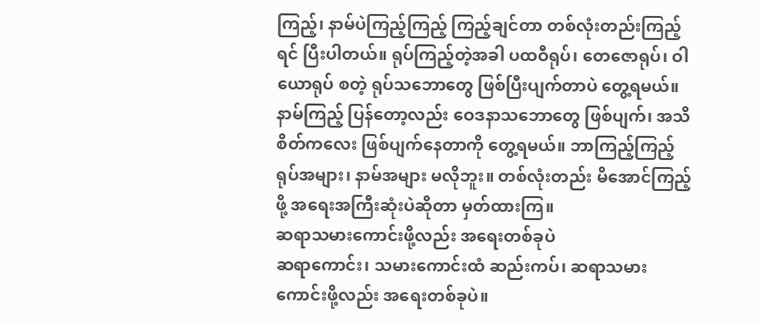ကြည့်၊ နာမ်ပဲကြည့်ကြည့် ကြည့်ချင်တာ တစ်လုံးတည်းကြည့်ရင် ပြီးပါတယ်။ ရုပ်ကြည့်တဲ့အခါ ပထဝီရုပ်၊ တေဇောရုပ်၊ ဝါယောရုပ် စတဲ့ ရုပ်သဘောတွေ ဖြစ်ပြီးပျက်တာပဲ တွေ့ရမယ်။ နာမ်ကြည့် ပြန်တော့လည်း ဝေဒနာသဘောတွေ ဖြစ်ပျက်၊ အသိစိတ်ကလေး ဖြစ်ပျက်နေတာကို တွေ့ရမယ်။ ဘာကြည့်ကြည့် ရုပ်အများ၊ နာမ်အများ မလိုဘူး။ တစ်လုံးတည်း မိအောင်ကြည့်ဖို့ အရေးအကြီးဆုံးပဲဆိုတာ မှတ်ထားကြ။
ဆရာသမားကောင်းဖို့လည်း အရေးတစ်ခုပဲ
ဆရာကောင်း၊ သမားကောင်းထံ ဆည်းကပ်၊ ဆရာသမားကောင်းဖို့လည်း အရေးတစ်ခုပဲ။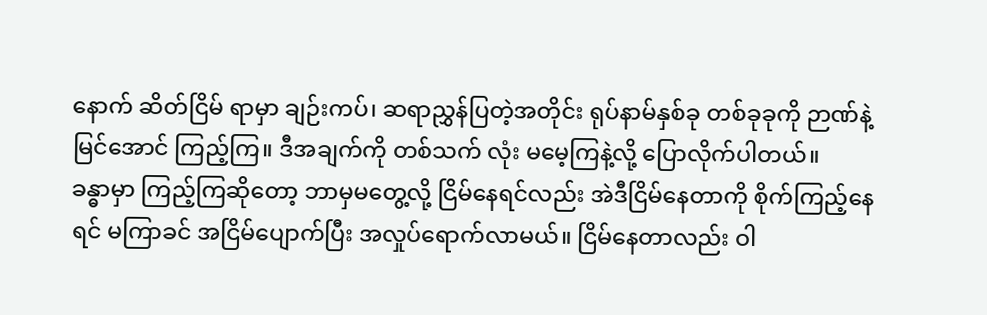နောက် ဆိတ်ငြိမ် ရာမှာ ချဉ်းကပ်၊ ဆရာညွှန်ပြတဲ့အတိုင်း ရုပ်နာမ်နှစ်ခု တစ်ခုခုကို ဉာဏ်နဲ့မြင်အောင် ကြည့်ကြ။ ဒီအချက်ကို တစ်သက် လုံး မမေ့ကြနဲ့လို့ ပြောလိုက်ပါတယ်။
ခန္ဓာမှာ ကြည့်ကြဆိုတော့ ဘာမှမတွေ့လို့ ငြိမ်နေရင်လည်း အဲဒီငြိမ်နေတာကို စိုက်ကြည့်နေရင် မကြာခင် အငြိမ်ပျောက်ပြီး အလှုပ်ရောက်လာမယ်။ ငြိမ်နေတာလည်း ဝါ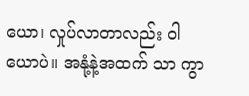ယော၊ လှုပ်လာတာလည်း ဝါယောပဲ။ အနုံ့နဲ့အထက် သာ ကွာ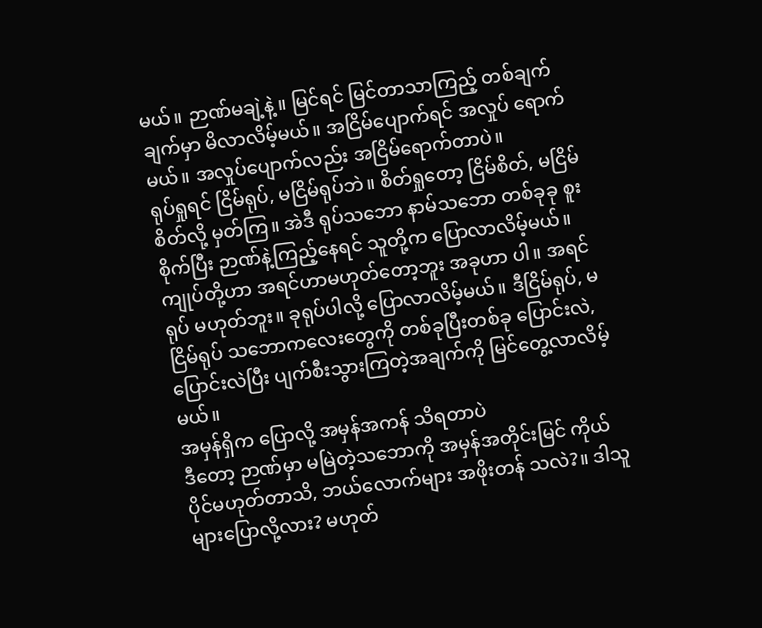မယ်။ ဉာဏ်မချဲ့နဲ့။ မြင်ရင် မြင်တာသာကြည့် တစ်ချက်ချက်မှာ မိလာလိမ့်မယ်။ အငြိမ်ပျောက်ရင် အလှုပ် ရောက်မယ်။ အလှုပ်ပျောက်လည်း အငြိမ်ရောက်တာပဲ။
ရုပ်ရှုရင် ငြိမ်ရုပ်, မငြိမ်ရုပ်ဘဲ။ စိတ်ရှုတော့ ငြိမ်စိတ်, မငြိမ်စိတ်လို့ မှတ်ကြ။ အဲဒီ ရုပ်သဘော နာမ်သဘော တစ်ခုခု စူးစိုက်ပြီး ဉာဏ်နဲ့ကြည့်နေရင် သူတို့က ပြောလာလိမ့်မယ်။ ကျုပ်တို့ဟာ အရင်ဟာမဟုတ်တော့ဘူး အခုဟာ ပါ။ အရင်ရုပ် မဟုတ်ဘူး။ ခုရုပ်ပါလို့ ပြောလာလိမ့်မယ်။ ဒီငြိမ်ရုပ်, မငြိမ်ရုပ် သဘောကလေးတွေကို တစ်ခုပြီးတစ်ခု ပြောင်းလဲ, ပြောင်းလဲပြီး ပျက်စီးသွားကြတဲ့အချက်ကို မြင်တွေ့လာလိမ့်မယ်။
အမှန်ရှိက ပြောလို့ အမှန်အကန် သိရတာပဲ
ဒီတော့ ဉာဏ်မှာ မမြဲတဲ့သဘောကို အမှန်အတိုင်းမြင် ကိုယ်ပိုင်မဟုတ်တာသိ, ဘယ်လောက်များ အဖိုးတန် သလဲ?။ ဒါသူများပြောလို့လား? မဟုတ်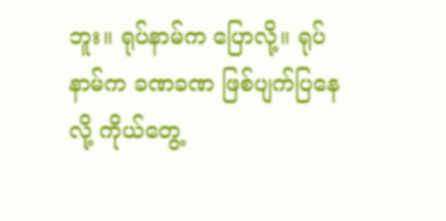ဘူး။ ရုပ်နာမ်က ပြောလို့။ ရုပ်နာမ်က ခဏခဏ ဖြစ်ပျက်ပြနေလို့ ကိုယ်တွေ့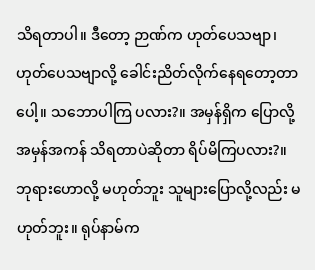သိရတာပါ။ ဒီတော့ ဉာဏ်က ဟုတ်ပေသဗျာ၊ ဟုတ်ပေသဗျာလို့ ခေါင်းညိတ်လိုက်နေရတော့တာပေါ့။ သဘောပါကြ ပလား?။ အမှန်ရှိက ပြောလို့ အမှန်အကန် သိရတာပဲဆိုတာ ရိပ်မိကြပလား?။
ဘုရားဟောလို့ မဟုတ်ဘူး သူများပြောလို့လည်း မဟုတ်ဘူး။ ရုပ်နာမ်က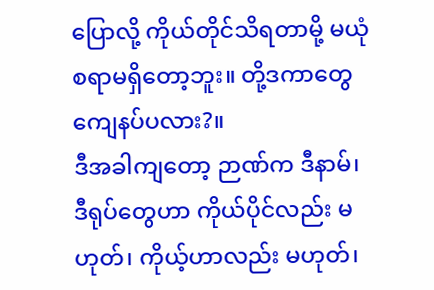ပြောလို့ ကိုယ်တိုင်သိရတာမို့ မယုံ စရာမရှိတော့ဘူး။ တို့ဒကာတွေ ကျေနပ်ပလား?။
ဒီအခါကျတော့ ဉာဏ်က ဒီနာမ်၊ ဒီရုပ်တွေဟာ ကိုယ်ပိုင်လည်း မဟုတ်၊ ကိုယ့်ဟာလည်း မဟုတ်၊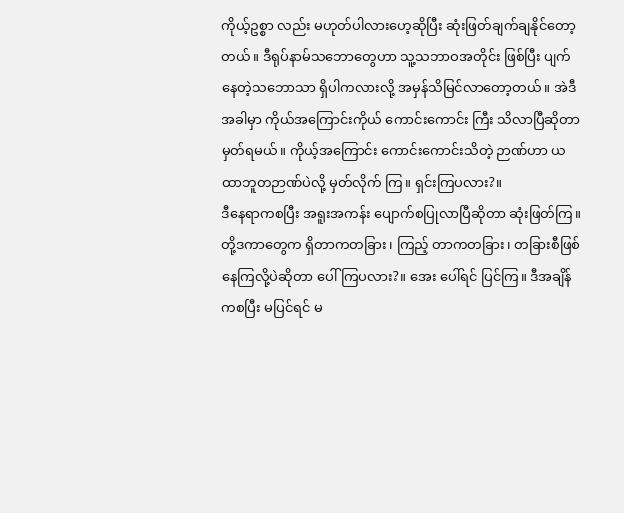ကိုယ့်ဥစ္စာ လည်း မဟုတ်ပါလားဟေ့ဆိုပြီး ဆုံးဖြတ်ချက်ချနိုင်တော့တယ်။ ဒီရုပ်နာမ်သဘောတွေဟာ သူ့သဘာဝအတိုင်း ဖြစ်ပြီး ပျက်နေတဲ့သဘောသာ ရှိပါကလားလို့ အမှန်သိမြင်လာတော့တယ်။ အဲဒီအခါမှာ ကိုယ်အကြောင်းကိုယ် ကောင်းကောင်း ကြီး သိလာပြီဆိုတာ မှတ်ရမယ်။ ကိုယ့်အကြောင်း ကောင်းကောင်းသိတဲ့ ဉာဏ်ဟာ ယထာဘူတဉာဏ်ပဲလို့ မှတ်လိုက် ကြ။ ရှင်းကြပလား?။
ဒီနေရာကစပြီး အရူးအကန်း ပျောက်စပြုလာပြီဆိုတာ ဆုံးဖြတ်ကြ။ တို့ဒကာတွေက ရှိတာကတခြား၊ ကြည့် တာကတခြား၊ တခြားစီဖြစ်နေကြလို့ပဲဆိုတာ ပေါ်ကြပလား?။ အေး ပေါ်ရင် ပြင်ကြ။ ဒီအချိန်ကစပြီး မပြင်ရင် မ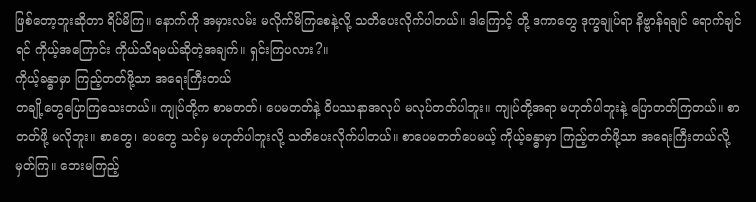ဖြစ်တော့ဘူးဆိုတာ ရိပ်မိကြ။ နောက်ကို အမှားလမ်း မလိုက်မိကြစေနဲ့လို့ သတိပေးလိုက်ပါတယ်။ ဒါကြောင့် တို့ ဒကာတွေ ဒုက္ခချုပ်ရာ နိဗ္ဗာန်ရချင် ရောက်ချင်ရင် ကိုယ့်အကြောင်း ကိုယ်သိရမယ်ဆိုတဲ့အချက်။ ရှင်းကြပလား?။
ကိုယ့်ခန္ဓာမှာ ကြည့်တတ်ဖို့သာ အရေးကြီးတယ်
တချို့တွေပြောကြသေးတယ်။ ကျုပ်တို့က စာမတတ်၊ ပေမတတ်နဲ့ ဝိပဿနာအလုပ် မလုပ်တတ်ပါဘူး။ ကျုပ်တို့အရာ မဟုတ်ပါဘူးနဲ့ ပြောတတ်ကြတယ်။ စာတတ်ဖို့ မလိုဘူး။ စာတွေ၊ ပေတွေ သင်မှ မဟုတ်ပါဘူးလို့ သတိပေးလိုက်ပါတယ်။ စာပေမတတ်ပေမယ့် ကိုယ့်ခန္ဓာမှာ ကြည့်တတ်ဖို့သာ အရေးကြီးတယ်လို့ မှတ်ကြ။ ဘေးမကြည့်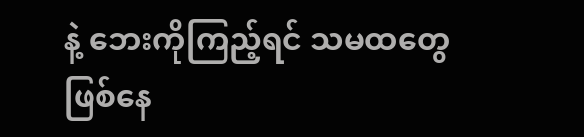နဲ့ ဘေးကိုကြည့်ရင် သမထတွေဖြစ်နေ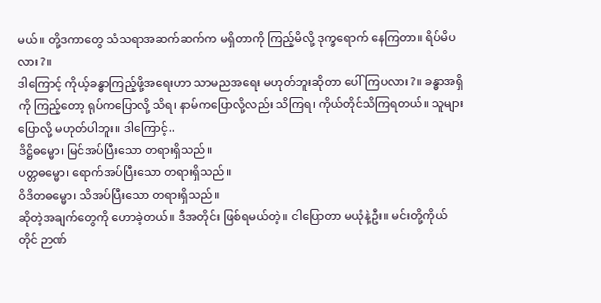မယ်။ တို့ဒကာတွေ သံသရာအဆက်ဆက်က မရှိတာကို ကြည့်မိလို့ ဒုက္ခရောက် နေကြတာ။ ရိပ်မိပလား?။
ဒါကြောင့် ကိုယ့်ခန္ဓာကြည့်ဖို့အရေးဟာ သာမညအရေး မဟုတ်ဘူးဆိုတာ ပေါ်ကြပလား?။ ခန္ဓာအရှိကို ကြည့်တော့ ရုပ်ကပြောလို့ သိရ၊ နာမ်ကပြောလို့လည်း သိကြရ၊ ကိုယ်တိုင်သိကြရတယ်။ သူများပြောလို့ မဟုတ်ပါဘူး။ ဒါကြောင့်..
ဒိဋ္ဌိဓမ္မော၊ မြင်အပ်ပြီးသော တရားရှိသည်။
ပတ္တဓမ္မော၊ ရောက်အပ်ပြီးသော တရားရှိသည်။
ဝိဒိတဓမ္မော၊ သိအပ်ပြီးသော တရားရှိသည်။
ဆိုတဲ့အချက်တွေကို ဟောခဲ့တယ်။ ဒီအတိုင်း ဖြစ်ရမယ်တဲ့။ ငါပြောတာ မယုံနဲ့ဦး။ မင်းတို့ကိုယ်တိုင် ဉာဏ်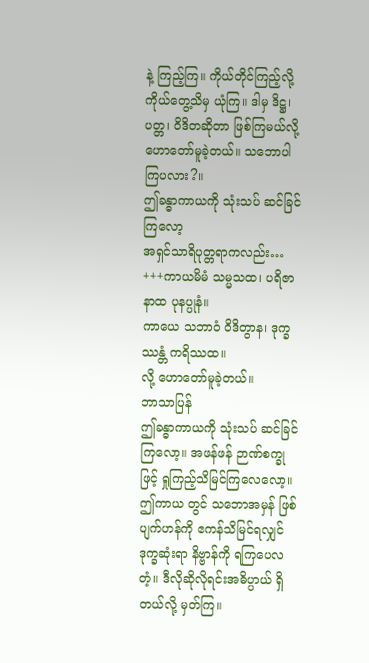နဲ့ ကြည့်ကြ။ ကိုယ်တိုင်ကြည့်လို့ ကိုယ်တွေ့သိမှ ယုံကြ။ ဒါမှ ဒိဋ္ဌ၊ ပတ္တ၊ ဝိဒိတဆိုတာ ဖြစ်ကြမယ်လို့ ဟောတော်မူခဲ့တယ်။ သဘောပါကြပလား?။
ဤခန္ဓာကာယကို သုံးသပ် ဆင်ခြင်ကြလော့
အရှင်သာရိပုတ္တရာကလည်း…
+++ကာယမိမံ သမ္မသထ၊ ပရိဇာနာထ ပုနပ္ပုနံ။
ကာယေ သဘာဝံ ဝိဒိတွာန၊ ဒုက္ခဿန္တံ ကရိဿထ။
လို့ ဟောတော်မူခဲ့တယ်။
ဘာသာပြန်
ဤခန္ဓာကာယကို သုံးသပ် ဆင်ခြင်ကြလော့။ အဖန်ဖန် ဉာဏ်စက္ခုဖြင့် ရှုကြည့်သိမြင်ကြလေလော့။ ဤကာယ တွင် သဘောအမှန် ဖြစ်ပျက်ဟန်ကို ဧကန်သိမြင်ရလျှင် ဒုက္ခဆုံးရာ နိဗ္ဗာန်ကို ရကြပေလတံ့။ ဒီလိုဆိုလိုရင်းအဓိပ္ပာယ် ရှိတယ်လို့ မှတ်ကြ။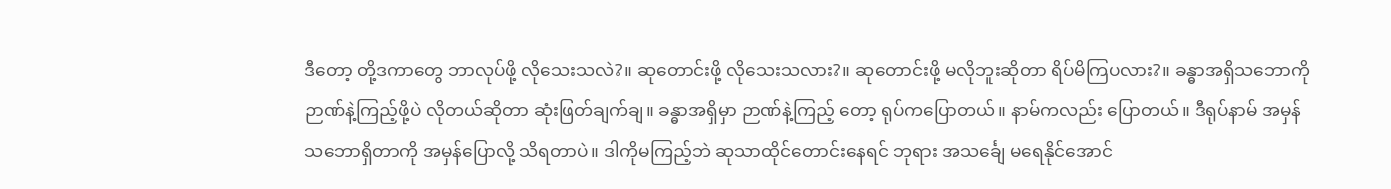ဒီတော့ တို့ဒကာတွေ ဘာလုပ်ဖို့ လိုသေးသလဲ?။ ဆုတောင်းဖို့ လိုသေးသလား?။ ဆုတောင်းဖို့ မလိုဘူးဆိုတာ ရိပ်မိကြပလား?။ ခန္ဓာအရှိသဘောကို ဉာဏ်နဲ့ကြည့်ဖို့ပဲ လိုတယ်ဆိုတာ ဆုံးဖြတ်ချက်ချ။ ခန္ဓာအရှိမှာ ဉာဏ်နဲ့ကြည့် တော့ ရုပ်ကပြောတယ်။ နာမ်ကလည်း ပြောတယ်။ ဒီရုပ်နာမ် အမှန်သဘောရှိတာကို အမှန်ပြောလို့ သိရတာပဲ။ ဒါကိုမကြည့်ဘဲ ဆုသာထိုင်တောင်းနေရင် ဘုရား အသင်္ချေ မရေနိုင်အောင်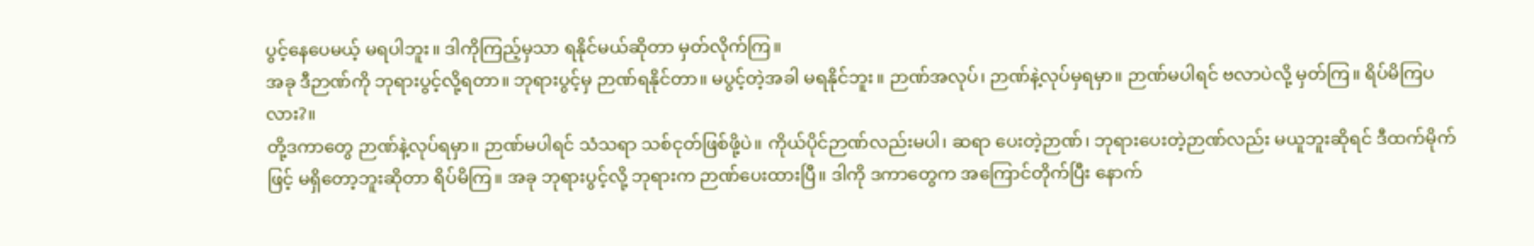ပွင့်နေပေမယ့် မရပါဘူး။ ဒါကိုကြည့်မှသာ ရနိုင်မယ်ဆိုတာ မှတ်လိုက်ကြ။
အခု ဒီဉာဏ်ကို ဘုရားပွင့်လို့ရတာ။ ဘုရားပွင့်မှ ဉာဏ်ရနိုင်တာ။ မပွင့်တဲ့အခါ မရနိုင်ဘူး။ ဉာဏ်အလုပ်၊ ဉာဏ်နဲ့လုပ်မှရမှာ။ ဉာဏ်မပါရင် ဗလာပဲလို့ မှတ်ကြ။ ရိပ်မိကြပလား?။
တို့ဒကာတွေ ဉာဏ်နဲ့လုပ်ရမှာ။ ဉာဏ်မပါရင် သံသရာ သစ်ငုတ်ဖြစ်ဖို့ပဲ။ ကိုယ်ပိုင်ဉာဏ်လည်းမပါ၊ ဆရာ ပေးတဲ့ဉာဏ်၊ ဘုရားပေးတဲ့ဉာဏ်လည်း မယူဘူးဆိုရင် ဒီထက်မိုက်ဖြင့် မရှိတော့ဘူးဆိုတာ ရိပ်မိကြ။ အခု ဘုရားပွင့်လို့ ဘုရားက ဉာဏ်ပေးထားပြီ။ ဒါကို ဒကာတွေက အကြောင်တိုက်ပြီး နောက်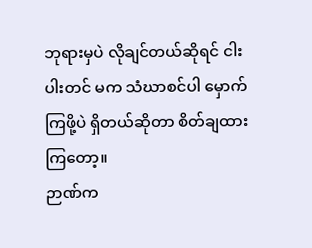ဘုရားမှပဲ လိုချင်တယ်ဆိုရင် ငါးပါးတင် မက သံဃာစင်ပါ မှောက်ကြဖို့ပဲ ရှိတယ်ဆိုတာ စိတ်ချထားကြတော့။
ဉာဏ်က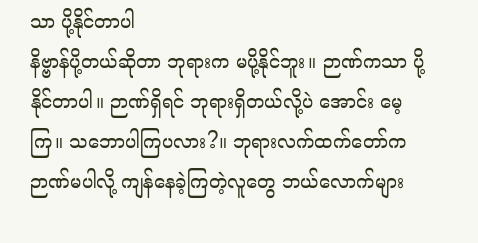သာ ပို့နိုင်တာပါ
နိဗ္ဗာန်ပို့တယ်ဆိုတာ ဘုရားက မပို့နိုင်ဘူး။ ဉာဏ်ကသာ ပို့နိုင်တာပါ။ ဉာဏ်ရှိရင် ဘုရားရှိတယ်လို့ပဲ အောင်း မေ့ကြ။ သဘောပါကြပလား?။ ဘုရားလက်ထက်တော်က ဉာဏ်မပါလို့ ကျန်နေခဲ့ကြတဲ့လူတွေ ဘယ်လောက်များ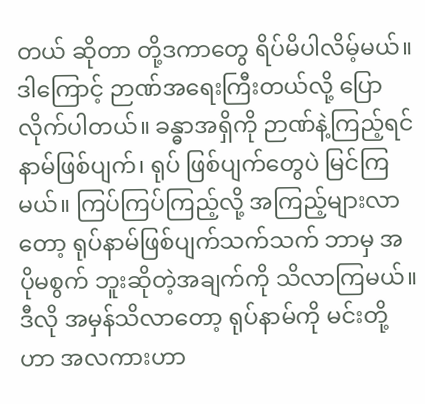တယ် ဆိုတာ တို့ဒကာတွေ ရိပ်မိပါလိမ့်မယ်။
ဒါကြောင့် ဉာဏ်အရေးကြီးတယ်လို့ ပြောလိုက်ပါတယ်။ ခန္ဓာအရှိကို ဉာဏ်နဲ့ကြည့်ရင် နာမ်ဖြစ်ပျက်၊ ရုပ် ဖြစ်ပျက်တွေပဲ မြင်ကြမယ်။ ကြပ်ကြပ်ကြည့်လို့ အကြည့်များလာတော့ ရုပ်နာမ်ဖြစ်ပျက်သက်သက် ဘာမှ အပိုမစွက် ဘူးဆိုတဲ့အချက်ကို သိလာကြမယ်။ ဒီလို အမှန်သိလာတော့ ရုပ်နာမ်ကို မင်းတို့ဟာ အလကားဟာ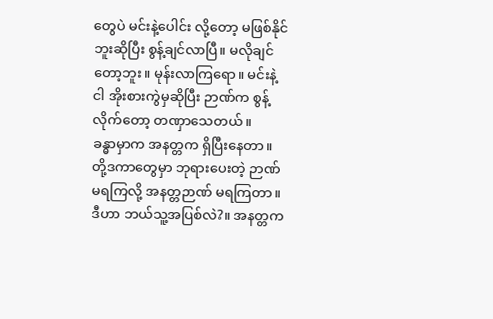တွေပဲ မင်းနဲ့ပေါင်း လို့တော့ မဖြစ်နိုင်ဘူးဆိုပြီး စွန့်ချင်လာပြီ။ မလိုချင်တော့ဘူး။ မုန်းလာကြရော။ မင်းနဲ့ငါ အိုးစားကွဲမှဆိုပြီး ဉာဏ်က စွန့်လိုက်တော့ တဏှာသေတယ်။
ခန္ဓာမှာက အနတ္တက ရှိပြီးနေတာ။ တို့ဒကာတွေမှာ ဘုရားပေးတဲ့ ဉာဏ်မရကြလို့ အနတ္တဉာဏ် မရကြတာ။ ဒီဟာ ဘယ်သူ့အပြစ်လဲ?။ အနတ္တက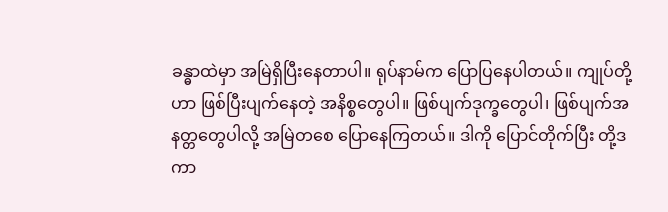ခန္ဓာထဲမှာ အမြဲရှိပြီးနေတာပါ။ ရုပ်နာမ်က ပြောပြနေပါတယ်။ ကျုပ်တို့ဟာ ဖြစ်ပြီးပျက်နေတဲ့ အနိစ္စတွေပါ။ ဖြစ်ပျက်ဒုက္ခတွေပါ၊ ဖြစ်ပျက်အနတ္တတွေပါလို့ အမြဲတစေ ပြောနေကြတယ်။ ဒါကို ပြောင်တိုက်ပြီး တို့ဒကာ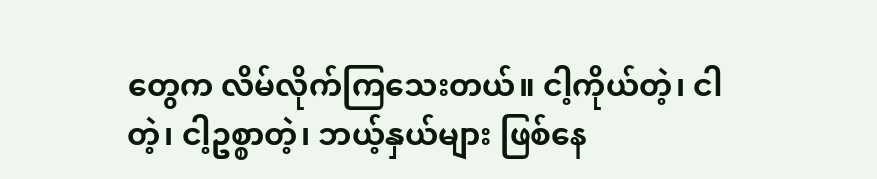တွေက လိမ်လိုက်ကြသေးတယ်။ ငါ့ကိုယ်တဲ့၊ ငါတဲ့၊ ငါ့ဥစ္စာတဲ့၊ ဘယ့်နှယ်များ ဖြစ်နေ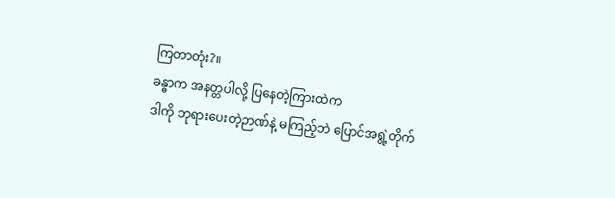ကြတာတုံး?။
ခန္ဓာက အနတ္တပါလို့ ပြနေတဲ့ကြားထဲက
ဒါကို ဘုရားပေးတဲ့ဉာဏ်နဲ့ မကြည့်ဘဲ ပြောင်အရွဲ့တိုက်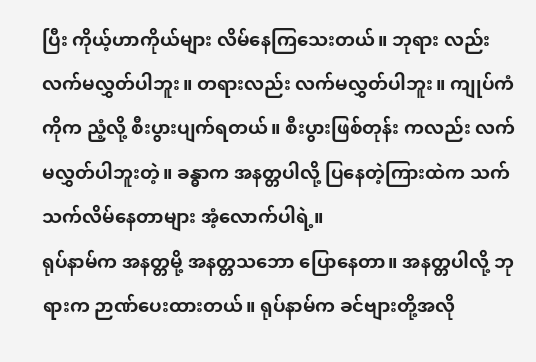ပြီး ကိုယ့်ဟာကိုယ်များ လိမ်နေကြသေးတယ်။ ဘုရား လည်း လက်မလွှတ်ပါဘူး။ တရားလည်း လက်မလွှတ်ပါဘူး။ ကျုပ်ကံကိုက ညံ့လို့ စီးပွားပျက်ရတယ်။ စီးပွားဖြစ်တုန်း ကလည်း လက်မလွှတ်ပါဘူးတဲ့။ ခန္ဓာက အနတ္တပါလို့ ပြနေတဲ့ကြားထဲက သက်သက်လိမ်နေတာများ အံ့လောက်ပါရဲ့။
ရုပ်နာမ်က အနတ္တမို့ အနတ္တသဘော ပြောနေတာ။ အနတ္တပါလို့ ဘုရားက ဉာဏ်ပေးထားတယ်။ ရုပ်နာမ်က ခင်ဗျားတို့အလို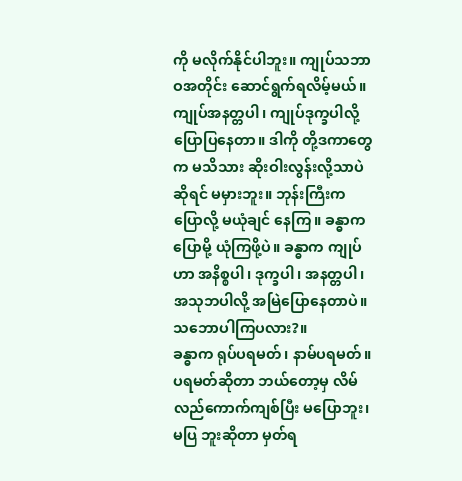ကို မလိုက်နိုင်ပါဘူး။ ကျုပ်သဘာဝအတိုင်း ဆောင်ရွက်ရလိမ့်မယ်။ ကျုပ်အနတ္တပါ၊ ကျုပ်ဒုက္ခပါလို့ ပြောပြနေတာ။ ဒါကို တို့ဒကာတွေက မသိသား ဆိုးဝါးလွန်းလို့သာပဲဆိုရင် မမှားဘူး။ ဘုန်းကြီးက ပြောလို့ မယုံချင် နေကြ။ ခန္ဓာကပြောမို့ ယုံကြဖို့ပဲ။ ခန္ဓာက ကျုပ်ဟာ အနိစ္စပါ၊ ဒုက္ခပါ၊ အနတ္တပါ၊ အသုဘပါလို့ အမြဲပြောနေတာပဲ။ သဘောပါကြပလား?။
ခန္ဓာက ရုပ်ပရမတ်၊ နာမ်ပရမတ်။ ပရမတ်ဆိုတာ ဘယ်တော့မှ လိမ်လည်ကောက်ကျစ်ပြီး မပြောဘူး၊ မပြ ဘူးဆိုတာ မှတ်ရ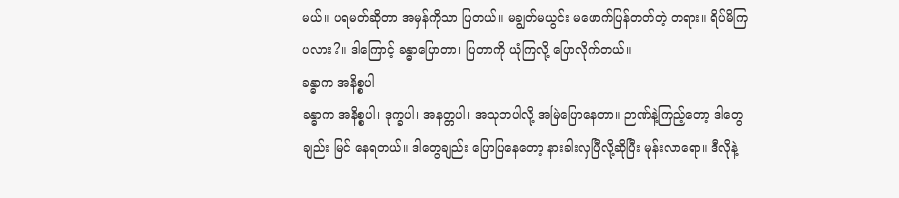မယ်။ ပရမတ်ဆိုတာ အမှန်ကိုသာ ပြတယ်။ မချွတ်မယွင်း မဖောက်ပြန်တတ်တဲ့ တရား။ ရိပ်မိကြ ပလား?။ ဒါကြောင့် ခန္ဓာပြောတာ၊ ပြတာကို ယုံကြလို့ ပြောလိုက်တယ်။
ခန္ဓာက အနိစ္စပါ
ခန္ဓာက အနိစ္စပါ၊ ဒုက္ခပါ၊ အနတ္တပါ၊ အသုဘပါလို့ အမြဲပြောနေတာ။ ဉာဏ်နဲ့ကြည့်တော့ ဒါတွေချည်း မြင် နေရတယ်။ ဒါတွေချည်း ပြောပြနေတော့ နားခါးလှပြီလို့ဆိုပြီး မုန်းလာရော။ ဒီလိုနဲ့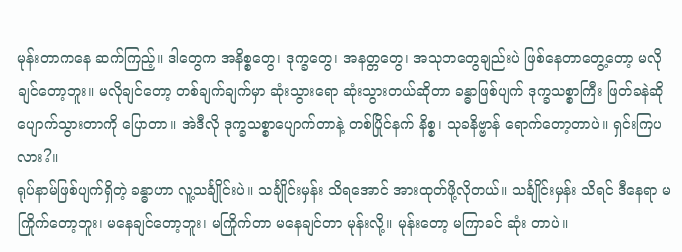မုန်းတာကနေ ဆက်ကြည့်။ ဒါတွေက အနိစ္စတွေ၊ ဒုက္ခတွေ၊ အနတ္တတွေ၊ အသုဘတွေချည်းပဲ ဖြစ်နေတာတွေ့တော့ မလိုချင်တော့ဘူး။ မလိုချင်တော့ တစ်ချက်ချက်မှာ ဆုံးသွားရော ဆုံးသွားတယ်ဆိုတာ ခန္ဓာဖြစ်ပျက် ဒုက္ခသစ္စာကြီး ဖြတ်ခနဲဆို ပျောက်သွားတာကို ပြောတာ။ အဲဒီလို ဒုက္ခသစ္စာပျောက်တာနဲ့ တစ်ပြိုင်နက် နိစ္စ၊ သုခနိဗ္ဗာန် ရောက်တော့တာပဲ။ ရှင်းကြပလား?။
ရုပ်နာမ်ဖြစ်ပျက်ရှိတဲ့ ခန္ဓာဟာ လူ့သင်္ချိုင်းပဲ။ သင်္ချိုင်းမှန်း သိရအောင် အားထုတ်ဖို့လိုတယ်။ သင်္ချိုင်းမှန်း သိရင် ဒီနေရာ မကြိုက်တော့ဘူး၊ မနေချင်တော့ဘူး၊ မကြိုက်တာ မနေချင်တာ မုန်းလို့။ မုန်းတော့ မကြာခင် ဆုံး တာပဲ။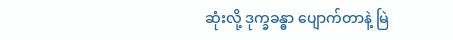ဆုံးလို့ ဒုက္ခခန္ဓာ ပျောက်တာနဲ့ မြဲ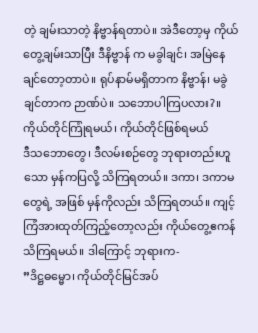တဲ့ ချမ်းသာတဲ့ နိဗ္ဗာန်ရတာပဲ။ အဲဒီတော့မှ ကိုယ်တွေ့ချမ်းသာပြီး ဒီနိဗ္ဗာန် က မခွါချင်၊ အမြဲနေချင်တော့တာပဲ။ ရုပ်နာမ်မရှိတာက နိဗ္ဗာန်၊ မခွဲချင်တာက ဉာဏ်ပဲ။ သဘောပါကြပလား?။
ကိုယ်တိုင်ကြုံရမယ်၊ ကိုယ်တိုင်ဖြစ်ရမယ်
ဒီသဘောတွေ၊ ဒီလမ်းစဉ်တွေ ဘုရားတည်းဟူသော မှန်ကပြလို့ သိကြရတယ်။ ဒကာ၊ ဒကာမတွေရဲ့ အဖြစ် မှန်ကိုလည်း သိကြရတယ်။ ကျင့်ကြံအားထုတ်ကြည့်တော့လည်း ကိုယ်တွေ့ဧကန် သိကြရမယ်။ ဒါကြောင့် ဘုရားက-
”ဒိဋ္ဌဓမ္မော၊ ကိုယ်တိုင်မြင်အပ်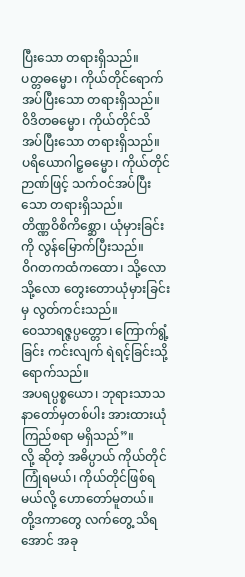ပြီးသော တရားရှိသည်။
ပတ္တဓမ္မော၊ ကိုယ်တိုင်ရောက်အပ်ပြီးသော တရားရှိသည်။
ဝိဒိတဓမ္မော၊ ကိုယ်တိုင်သိအပ်ပြီးသော တရားရှိသည်။
ပရိယောဂါဠှဓမ္မော၊ ကိုယ်တိုင်ဉာဏ်ဖြင့် သက်ဝင်အပ်ပြီးသော တရားရှိသည်။
တိဏ္ဏဝိစိကိစ္ဆော၊ ယုံမှားခြင်းကို လွန်မြောက်ပြီးသည်။
ဝိဂတကထံကထော၊ သို့လော သို့လော တွေးတောယုံမှားခြင်းမှ လွတ်ကင်းသည်။
ဝေသာရဇ္ဇပ္ပတ္တော၊ ကြောက်ရွံ့ခြင်း ကင်းလျက် ရဲရင့်ခြင်းသို့ ရောက်သည်။
အပရပ္ပစ္စယော၊ ဘုရားသာသနာတော်မှတစ်ပါး အားထားယုံကြည်စရာ မရှိသည်”။
လို့ ဆိုတဲ့ အဓိပ္ပာယ် ကိုယ်တိုင်ကြုံရမယ်၊ ကိုယ်တိုင်ဖြစ်ရမယ်လို့ ဟောတော်မူတယ်။ တို့ဒကာတွေ လက်တွေ့ သိရအောင် အခု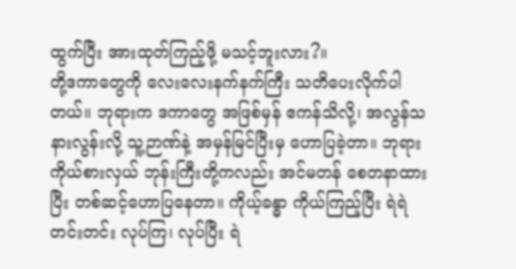ထွက်ပြီး အားထုတ်ကြည့်ဖို့ မသင့်ဘူးလား?။
တို့ဒကာတွေကို လေးလေးနက်နက်ကြီး သတိပေးလိုက်ပါတယ်။ ဘုရားက ဒကာတွေ အဖြစ်မှန် ဧကန်သိလို့၊ အလွန်သနားလွန်းလို့ သူ့ဉာဏ်နဲ့ အမှန်မြင်ပြီးမှ ဟောပြခဲ့တာ။ ဘုရားကိုယ်စားလှယ် ဘုန်းကြီးတို့ကလည်း အင်မတန် စေတနာထားပြီး တစ်ဆင့်ဟောပြနေတာ။ ကိုယ့်ခန္ဓာ ကိုယ်ကြည့်ပြီး ရဲရဲတင်းတင်း လုပ်ကြ၊ လုပ်ပြီး ရဲ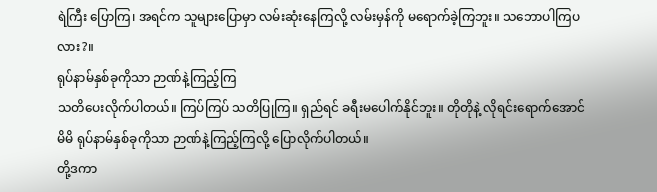ရဲကြီး ပြောကြ၊ အရင်က သူများပြောမှာ လမ်းဆုံးနေကြလို့ လမ်းမှန်ကို မရောက်ခဲ့ကြဘူး။ သဘောပါကြပလား?။
ရုပ်နာမ်နှစ်ခုကိုသာ ဉာဏ်နဲ့ကြည့်ကြ
သတိပေးလိုက်ပါတယ်။ ကြပ်ကြပ် သတိပြုကြ။ ရှည်ရင် ခရီးမပေါက်နိုင်ဘူး။ တိုတိုနဲ့ လိုရင်းရောက်အောင် မိမိ ရုပ်နာမ်နှစ်ခုကိုသာ ဉာဏ်နဲ့ကြည့်ကြလို့ ပြောလိုက်ပါတယ်။
တို့ဒကာ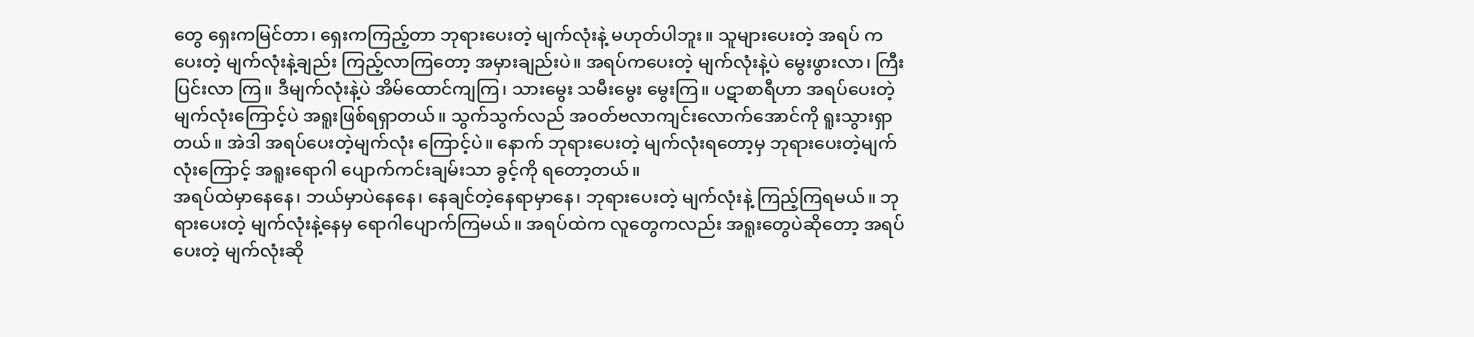တွေ ရှေးကမြင်တာ၊ ရှေးကကြည့်တာ ဘုရားပေးတဲ့ မျက်လုံးနဲ့ မဟုတ်ပါဘူး။ သူများပေးတဲ့ အရပ် ကပေးတဲ့ မျက်လုံးနဲ့ချည်း ကြည့်လာကြတော့ အမှားချည်းပဲ။ အရပ်ကပေးတဲ့ မျက်လုံးနဲ့ပဲ မွေးဖွားလာ၊ ကြီးပြင်းလာ ကြ။ ဒီမျက်လုံးနဲ့ပဲ အိမ်ထောင်ကျကြ၊ သားမွေး သမီးမွေး မွေးကြ။ ပဋာစာရီဟာ အရပ်ပေးတဲ့ မျက်လုံးကြောင့်ပဲ အရူးဖြစ်ရရှာတယ်။ သွက်သွက်လည် အဝတ်ဗလာကျင်းလောက်အောင်ကို ရူးသွားရှာတယ်။ အဲဒါ အရပ်ပေးတဲ့မျက်လုံး ကြောင့်ပဲ။ နောက် ဘုရားပေးတဲ့ မျက်လုံးရတော့မှ ဘုရားပေးတဲ့မျက်လုံးကြောင့် အရူးရောဂါ ပျောက်ကင်းချမ်းသာ ခွင့်ကို ရတော့တယ်။
အရပ်ထဲမှာနေနေ၊ ဘယ်မှာပဲနေနေ၊ နေချင်တဲ့နေရာမှာနေ၊ ဘုရားပေးတဲ့ မျက်လုံးနဲ့ ကြည့်ကြရမယ်။ ဘုရားပေးတဲ့ မျက်လုံးနဲ့နေမှ ရောဂါပျောက်ကြမယ်။ အရပ်ထဲက လူတွေကလည်း အရူးတွေပဲဆိုတော့ အရပ်ပေးတဲ့ မျက်လုံးဆို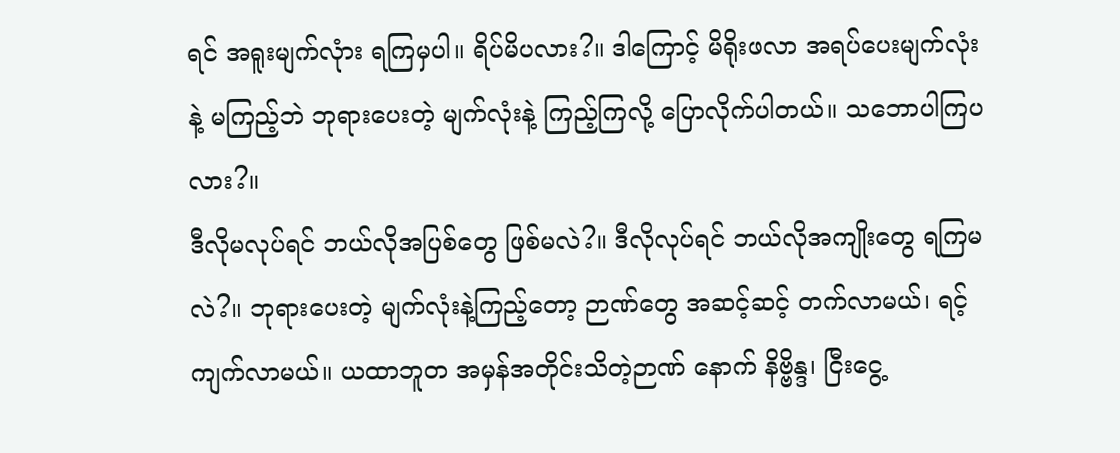ရင် အရူးမျက်လုံား ရကြမှပါ။ ရိပ်မိပလား?။ ဒါကြောင့် မိရိုးဖလာ အရပ်ပေးမျက်လုံးနဲ့ မကြည့်ဘဲ ဘုရားပေးတဲ့ မျက်လုံးနဲ့ ကြည့်ကြလို့ ပြောလိုက်ပါတယ်။ သဘောပါကြပလား?။
ဒီလိုမလုပ်ရင် ဘယ်လိုအပြစ်တွေ ဖြစ်မလဲ?။ ဒီလိုလုပ်ရင် ဘယ်လိုအကျိုးတွေ ရကြမလဲ?။ ဘုရားပေးတဲ့ မျက်လုံးနဲ့ကြည့်တော့ ဉာဏ်တွေ အဆင့်ဆင့် တက်လာမယ်၊ ရင့်ကျက်လာမယ်။ ယထာဘူတ အမှန်အတိုင်းသိတဲ့ဉာဏ် နောက် နိဗ္ဗိန္ဒ၊ ငြီးငွေ့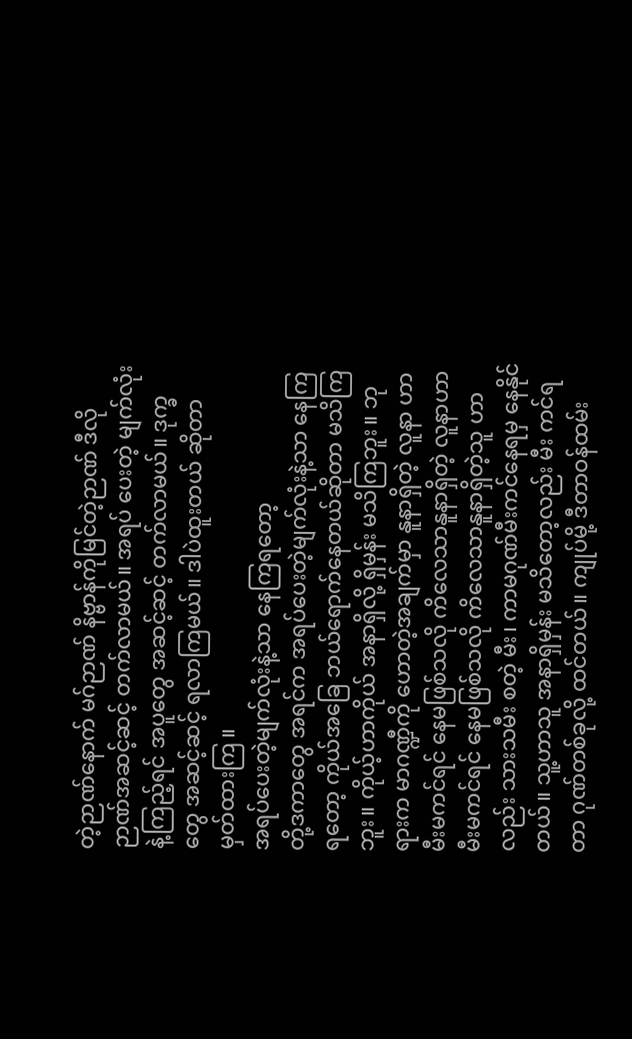တဲ့ဉာဏ်နောက် မဂ်ဉာဏ် နိဗ္ဗာန်ကိုမြင်တဲ့ဉာဏ် ဒီလို ဉာဏ်အဆင့်ဆင့် တက်လာမယ်။ အရပ် ပေးတဲ့ မျက်လုံးနဲ့ကြည့်ရင် အပူတွေ အဆင့်ဆင့် တက်လာမယ်။ ဒုက္ခတွေ အဆင့်ဆင့် ရလာကြမယ်။ ဒါပဲထူးတယ် ဆိုတာ မှတ်ထားကြ။
အရပ်ပေးတဲ့မျက်လုံးနဲ့သာ နေကြရတော့
တို့ဒကာတွေ အရင်က အရပ်ပေးတဲ့မျက်လုံးနဲ့သာ နေကြရတော့ ကိုယ်အခြေ ဘယ်ရောက်နေတယ်ဆိုတာ မသိကြဘူး။ ကိုယ့်ဟာကိုယ် အနာရှိလို့ ရှိမှန်း မသိကြဘူး။ ဘုရားက မာဂဏ္ဍီကို ဟောတဲ့အချက်မှာ နူနာရှိတဲ့ လူနာ ဟာ မီးမကင်ရင် နေမဖြစ်သလို ကိလေသာနူနာရှိတဲ့ လူနာဟာ မီးမကင်ရင် နေမဖြစ်သလို ကိလေသာနူနာရှိတဲ့သူ ဟာလည်း သားသမီး စတဲ့ မီး၊ ကာမဂုဏ်မီးကင်နေရမှ နေနိုင်တယ်။ သူ့ဟာသူ အနာရှိမှန်း မသိတော့လည်း မီး ကင်ရတာ ဂုဏ်တစ်ခုလို့ ထင်တယ်။ ကျုပ်မို့ ဒီတာဝန်ထမ်း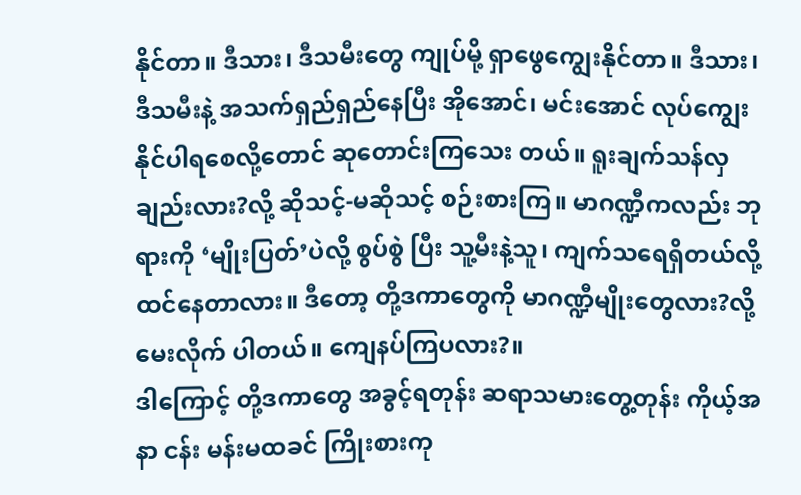နိုင်တာ။ ဒီသား၊ ဒီသမီးတွေ ကျုပ်မို့ ရှာဖွေကျွေးနိုင်တာ။ ဒီသား၊ ဒီသမီးနဲ့ အသက်ရှည်ရှည်နေပြီး အိုအောင်၊ မင်းအောင် လုပ်ကျွေးနိုင်ပါရစေလို့တောင် ဆုတောင်းကြသေး တယ်။ ရူးချက်သန်လှချည်းလား?လို့ ဆိုသင့်-မဆိုသင့် စဉ်းစားကြ။ မာဂဏ္ဍီကလည်း ဘုရားကို ‘မျိုးပြတ်’ပဲလို့ စွပ်စွဲ ပြီး သူ့မီးနဲ့သူ၊ ကျက်သရေရှိတယ်လို့ ထင်နေတာလား။ ဒီတော့ တို့ဒကာတွေကို မာဂဏ္ဍီမျိုးတွေလား?လို့ မေးလိုက် ပါတယ်။ ကျေနပ်ကြပလား?။
ဒါကြောင့် တို့ဒကာတွေ အခွင့်ရတုန်း ဆရာသမားတွေ့တုန်း ကိုယ့်အနာ ငန်း မန်းမထခင် ကြိုးစားကု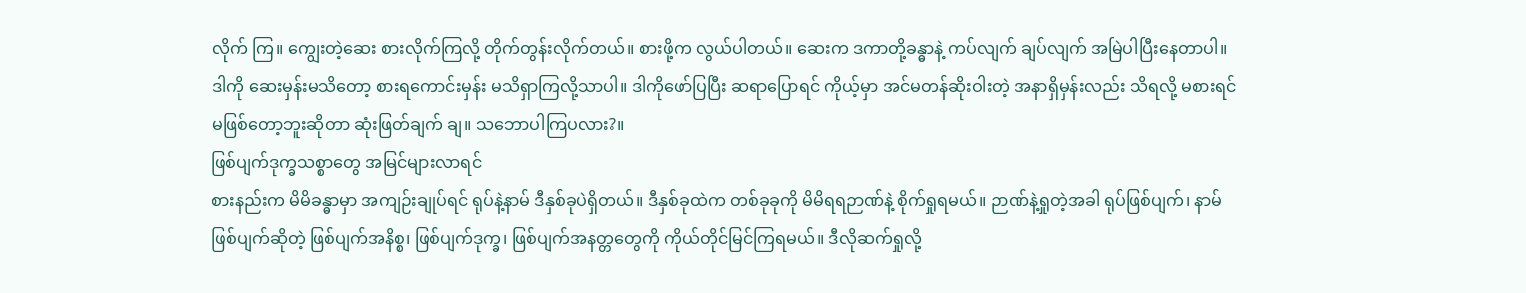လိုက် ကြ။ ကျွေးတဲ့ဆေး စားလိုက်ကြလို့ တိုက်တွန်းလိုက်တယ်။ စားဖို့က လွယ်ပါတယ်။ ဆေးက ဒကာတို့ခန္ဓာနဲ့ ကပ်လျက် ချပ်လျက် အမြဲပါပြီးနေတာပါ။ ဒါကို ဆေးမှန်းမသိတော့ စားရကောင်းမှန်း မသိရှာကြလို့သာပါ။ ဒါကိုဖော်ပြပြီး ဆရာပြောရင် ကိုယ့်မှာ အင်မတန်ဆိုးဝါးတဲ့ အနာရှိမှန်းလည်း သိရလို့ မစားရင် မဖြစ်တော့ဘူးဆိုတာ ဆုံးဖြတ်ချက် ချ။ သဘောပါကြပလား?။
ဖြစ်ပျက်ဒုက္ခသစ္စာတွေ အမြင်များလာရင်
စားနည်းက မိမိခန္ဓာမှာ အကျဉ်းချုပ်ရင် ရုပ်နဲ့နာမ် ဒီနှစ်ခုပဲရှိတယ်။ ဒီနှစ်ခုထဲက တစ်ခုခုကို မိမိရရဉာဏ်နဲ့ စိုက်ရှုရမယ်။ ဉာဏ်နဲ့ရှုတဲ့အခါ ရုပ်ဖြစ်ပျက်၊ နာမ်ဖြစ်ပျက်ဆိုတဲ့ ဖြစ်ပျက်အနိစ္စ၊ ဖြစ်ပျက်ဒုက္ခ၊ ဖြစ်ပျက်အနတ္တတွေကို ကိုယ်တိုင်မြင်ကြရမယ်။ ဒီလိုဆက်ရှုလို့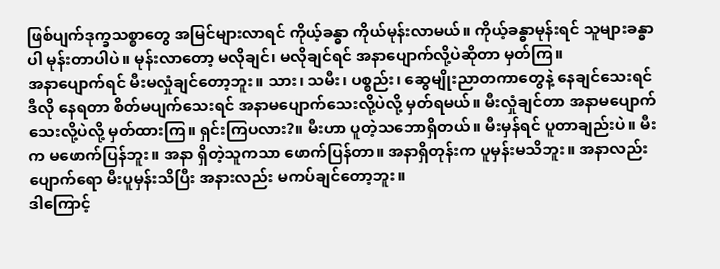ဖြစ်ပျက်ဒုက္ခသစ္စာတွေ အမြင်များလာရင် ကိုယ့်ခန္ဓာ ကိုယ်မုန်းလာမယ်။ ကိုယ့်ခန္ဓာမုန်းရင် သူများခန္ဓာပါ မုန်းတာပါပဲ။ မုန်းလာတော့ မလိုချင်၊ မလိုချင်ရင် အနာပျောက်လို့ပဲဆိုတာ မှတ်ကြ။
အနာပျောက်ရင် မီးမလှုံချင်တော့ဘူး။ သား၊ သမီး၊ ပစ္စည်း၊ ဆွေမျိုးညာတကာတွေနဲ့ နေချင်သေးရင် ဒီလို နေရတာ စိတ်မပျက်သေးရင် အနာမပျောက်သေးလို့ပဲလို့ မှတ်ရမယ်။ မီးလှုံချင်တာ အနာမပျောက်သေးလို့ပဲလို့ မှတ်ထားကြ။ ရှင်းကြပလား?။ မီးဟာ ပူတဲ့သဘောရှိတယ်။ မီးမှန်ရင် ပူတာချည်းပဲ။ မီးက မဖောက်ပြန်ဘူး။ အနာ ရှိတဲ့သူကသာ ဖောက်ပြန်တာ။ အနာရှိတုန်းက ပူမှန်းမသိဘူး။ အနာလည်းပျောက်ရော မီးပူမှန်းသိပြီး အနားလည်း မကပ်ချင်တော့ဘူး။
ဒါကြောင့်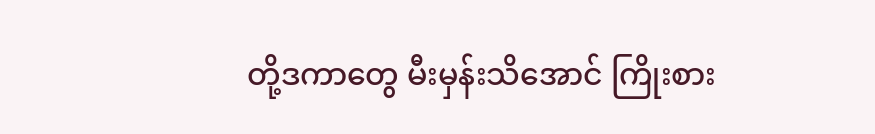တို့ဒကာတွေ မီးမှန်းသိအောင် ကြိုးစား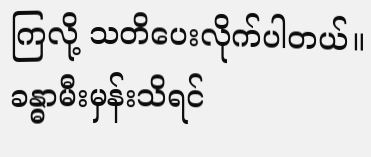ကြလို့ သတိပေးလိုက်ပါတယ်။ ခန္ဓာမီးမှန်းသိရင်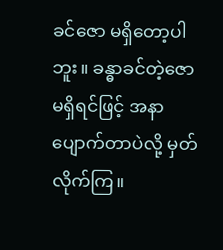ခင်ဇော မရှိတော့ပါဘူး။ ခန္ဓာခင်တဲ့ဇော မရှိရင်ဖြင့် အနာပျောက်တာပဲလို့ မှတ်လိုက်ကြ။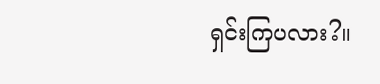ရှင်းကြပလား?။